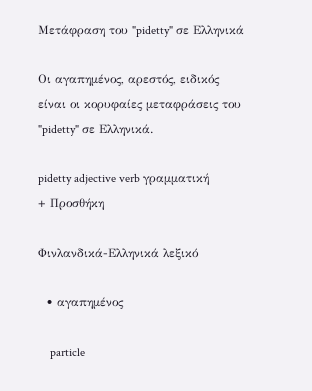Μετάφραση του "pidetty" σε Ελληνικά

Οι αγαπημένος, αρεστός, ειδικός είναι οι κορυφαίες μεταφράσεις του "pidetty" σε Ελληνικά.

pidetty adjective verb γραμματική
+ Προσθήκη

Φινλανδικά-Ελληνικά λεξικό

  • αγαπημένος

    particle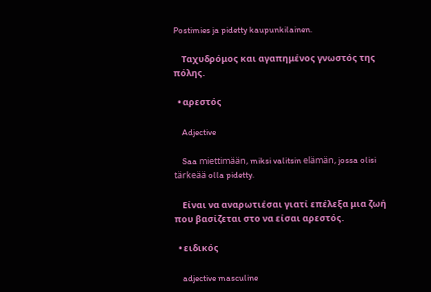Postimies ja pidetty kaupunkilainen.

    Ταχυδρόμος και αγαπημένος γνωστός της πόλης.

  • αρεστός

    Adjective

    Saa miettimään, miksi valitsin elämän, jossa olisi tärkeää olla pidetty.

    Είναι να αναρωτιέσαι γιατί επέλεξα μια ζωή που βασίζεται στο να είσαι αρεστός.

  • ειδικός

    adjective masculine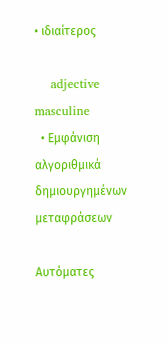• ιδιαίτερος

    adjective masculine
  • Εμφάνιση αλγοριθμικά δημιουργημένων μεταφράσεων

Αυτόματες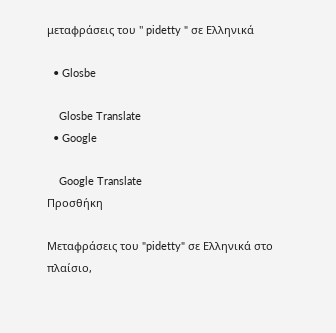μεταφράσεις του " pidetty " σε Ελληνικά

  • Glosbe

    Glosbe Translate
  • Google

    Google Translate
Προσθήκη

Μεταφράσεις του "pidetty" σε Ελληνικά στο πλαίσιο,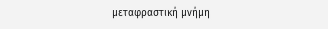μεταφραστική μνήμη